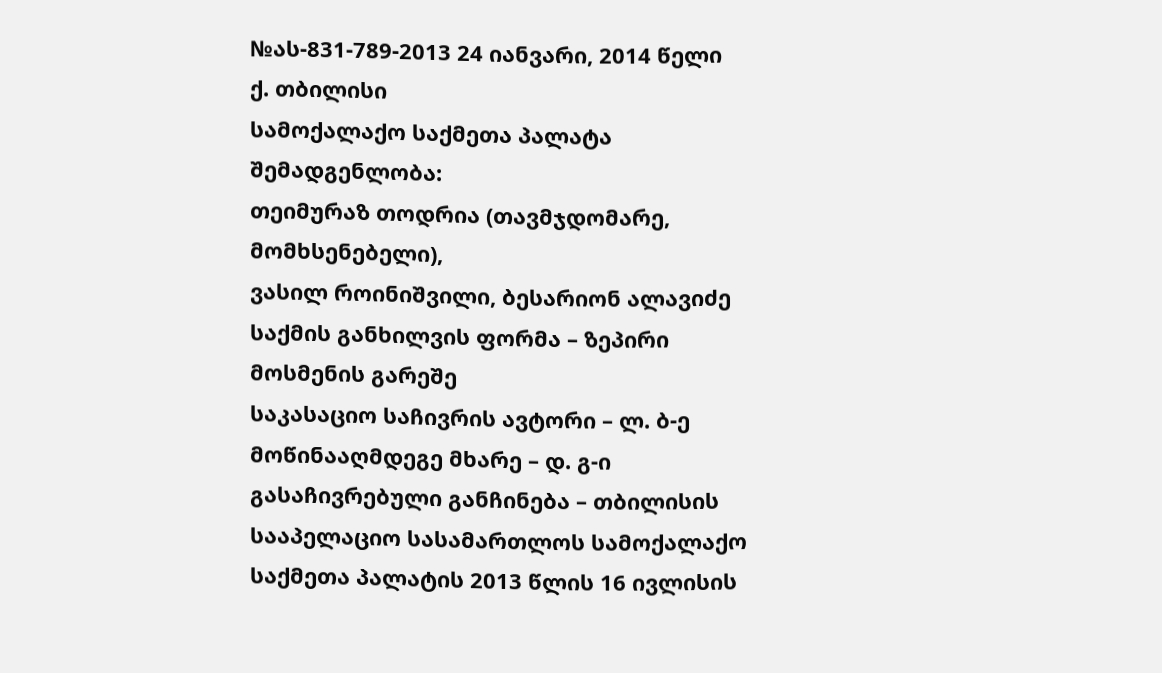№ას-831-789-2013 24 იანვარი, 2014 წელი
ქ. თბილისი
სამოქალაქო საქმეთა პალატა
შემადგენლობა:
თეიმურაზ თოდრია (თავმჯდომარე, მომხსენებელი),
ვასილ როინიშვილი, ბესარიონ ალავიძე
საქმის განხილვის ფორმა – ზეპირი მოსმენის გარეშე
საკასაციო საჩივრის ავტორი – ლ. ბ-ე
მოწინააღმდეგე მხარე – დ. გ-ი
გასაჩივრებული განჩინება – თბილისის სააპელაციო სასამართლოს სამოქალაქო საქმეთა პალატის 2013 წლის 16 ივლისის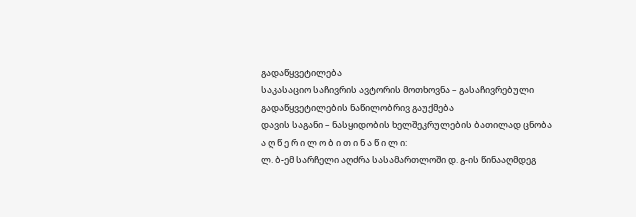გადაწყვეტილება
საკასაციო საჩივრის ავტორის მოთხოვნა – გასაჩივრებული გადაწყვეტილების ნაწილობრივ გაუქმება
დავის საგანი – ნასყიდობის ხელშეკრულების ბათილად ცნობა
ა ღ წ ე რ ი ლ ო ბ ი თ ი ნ ა წ ი ლ ი:
ლ. ბ-ემ სარჩელი აღძრა სასამართლოში დ. გ-ის წინააღმდეგ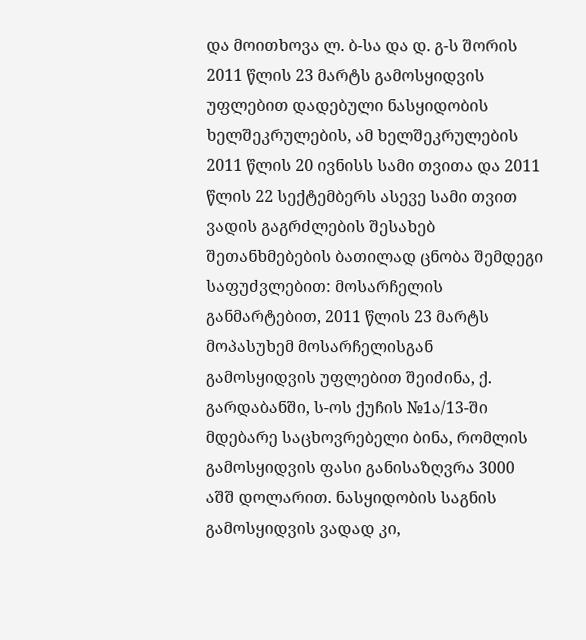და მოითხოვა ლ. ბ-სა და დ. გ-ს შორის 2011 წლის 23 მარტს გამოსყიდვის უფლებით დადებული ნასყიდობის ხელშეკრულების, ამ ხელშეკრულების 2011 წლის 20 ივნისს სამი თვითა და 2011 წლის 22 სექტემბერს ასევე სამი თვით ვადის გაგრძლების შესახებ შეთანხმებების ბათილად ცნობა შემდეგი საფუძვლებით: მოსარჩელის განმარტებით, 2011 წლის 23 მარტს მოპასუხემ მოსარჩელისგან გამოსყიდვის უფლებით შეიძინა, ქ. გარდაბანში, ს-ოს ქუჩის №1ა/13-ში მდებარე საცხოვრებელი ბინა, რომლის გამოსყიდვის ფასი განისაზღვრა 3000 აშშ დოლარით. ნასყიდობის საგნის გამოსყიდვის ვადად კი,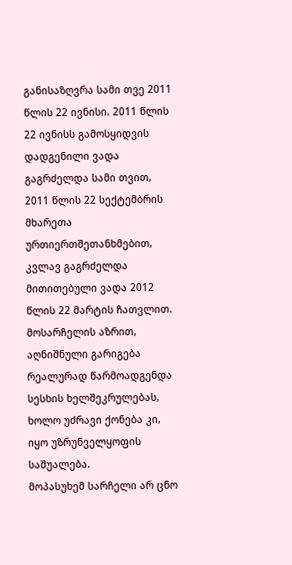განისაზღვრა სამი თვე 2011 წლის 22 ივნისი. 2011 წლის 22 ივნისს გამოსყიდვის დადგენილი ვადა გაგრძელდა სამი თვით, 2011 წლის 22 სექტემბრის მხარეთა ურთიერთშეთანხმებით, კვლავ გაგრძელდა მითითებული ვადა 2012 წლის 22 მარტის ჩათვლით. მოსარჩელის აზრით, აღნიშნული გარიგება რეალურად წარმოადგენდა სესხის ხელშეკრულებას, ხოლო უძრავი ქონება კი, იყო უზრუნველყოფის საშუალება.
მოპასუხემ სარჩელი არ ცნო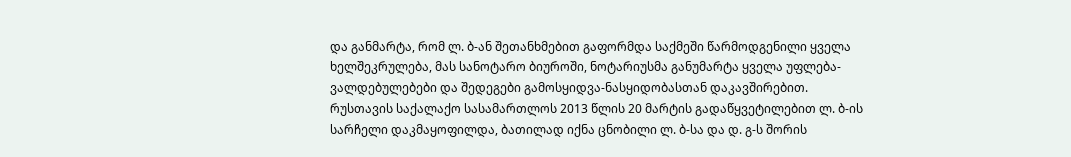და განმარტა, რომ ლ. ბ-ან შეთანხმებით გაფორმდა საქმეში წარმოდგენილი ყველა ხელშეკრულება, მას სანოტარო ბიუროში, ნოტარიუსმა განუმარტა ყველა უფლება-ვალდებულებები და შედეგები გამოსყიდვა-ნასყიდობასთან დაკავშირებით.
რუსთავის საქალაქო სასამართლოს 2013 წლის 20 მარტის გადაწყვეტილებით ლ. ბ-ის სარჩელი დაკმაყოფილდა, ბათილად იქნა ცნობილი ლ. ბ-სა და დ. გ-ს შორის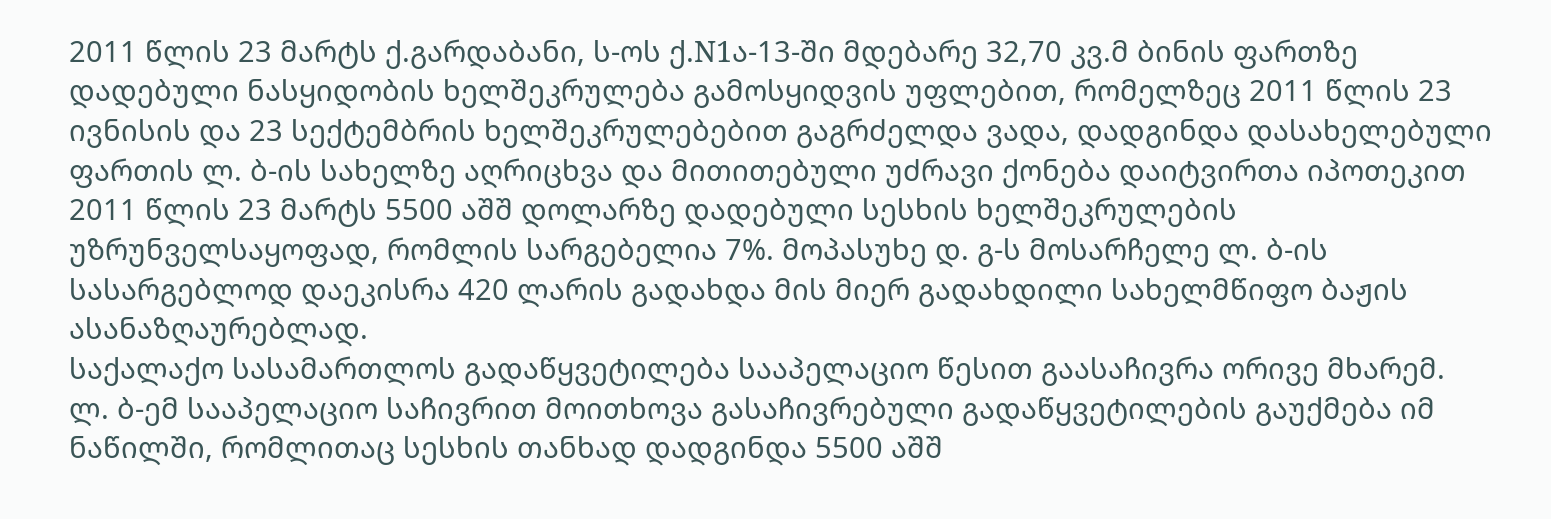2011 წლის 23 მარტს ქ.გარდაბანი, ს-ოს ქ.N1ა-13-ში მდებარე 32,70 კვ.მ ბინის ფართზე დადებული ნასყიდობის ხელშეკრულება გამოსყიდვის უფლებით, რომელზეც 2011 წლის 23 ივნისის და 23 სექტემბრის ხელშეკრულებებით გაგრძელდა ვადა, დადგინდა დასახელებული ფართის ლ. ბ-ის სახელზე აღრიცხვა და მითითებული უძრავი ქონება დაიტვირთა იპოთეკით 2011 წლის 23 მარტს 5500 აშშ დოლარზე დადებული სესხის ხელშეკრულების უზრუნველსაყოფად, რომლის სარგებელია 7%. მოპასუხე დ. გ-ს მოსარჩელე ლ. ბ-ის სასარგებლოდ დაეკისრა 420 ლარის გადახდა მის მიერ გადახდილი სახელმწიფო ბაჟის ასანაზღაურებლად.
საქალაქო სასამართლოს გადაწყვეტილება სააპელაციო წესით გაასაჩივრა ორივე მხარემ.
ლ. ბ-ემ სააპელაციო საჩივრით მოითხოვა გასაჩივრებული გადაწყვეტილების გაუქმება იმ ნაწილში, რომლითაც სესხის თანხად დადგინდა 5500 აშშ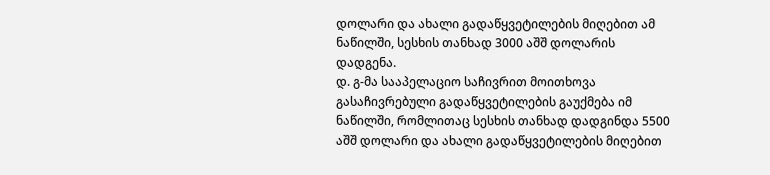დოლარი და ახალი გადაწყვეტილების მიღებით ამ ნაწილში, სესხის თანხად 3000 აშშ დოლარის დადგენა.
დ. გ-მა სააპელაციო საჩივრით მოითხოვა გასაჩივრებული გადაწყვეტილების გაუქმება იმ ნაწილში, რომლითაც სესხის თანხად დადგინდა 5500 აშშ დოლარი და ახალი გადაწყვეტილების მიღებით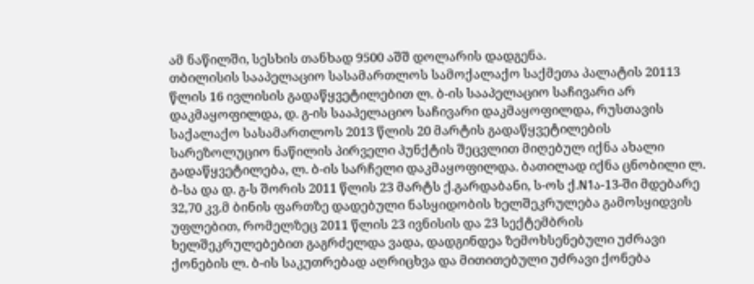ამ ნაწილში, სესხის თანხად 9500 აშშ დოლარის დადგენა.
თბილისის სააპელაციო სასამართლოს სამოქალაქო საქმეთა პალატის 20113 წლის 16 ივლისის გადაწყვეტილებით ლ. ბ-ის სააპელაციო საჩივარი არ დაკმაყოფილდა, დ. გ-ის სააპელაციო საჩივარი დაკმაყოფილდა, რუსთავის საქალაქო სასამართლოს 2013 წლის 20 მარტის გადაწყვეტილების სარეზოლუციო ნაწილის პირველი პუნქტის შეცვლით მიღებულ იქნა ახალი გადაწყვეტილება, ლ. ბ-ის სარჩელი დაკმაყოფილდა. ბათილად იქნა ცნობილი ლ. ბ-სა და დ. გ-ს შორის 2011 წლის 23 მარტს ქ.გარდაბანი, ს-ოს ქ.N1ა-13-ში მდებარე 32,70 კვ.მ ბინის ფართზე დადებული ნასყიდობის ხელშეკრულება გამოსყიდვის უფლებით, რომელზეც 2011 წლის 23 ივნისის და 23 სექტემბრის ხელშეკრულებებით გაგრძელდა ვადა, დადგინდეა ზემოხსენებული უძრავი ქონების ლ. ბ-ის საკუთრებად აღრიცხვა და მითითებული უძრავი ქონება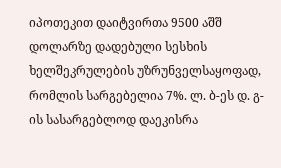იპოთეკით დაიტვირთა 9500 აშშ დოლარზე დადებული სესხის ხელშეკრულების უზრუნველსაყოფად, რომლის სარგებელია 7%. ლ. ბ-ეს დ. გ-ის სასარგებლოდ დაეკისრა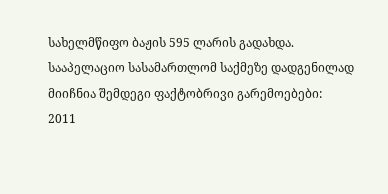სახელმწიფო ბაჟის 595 ლარის გადახდა.
სააპელაციო სასამართლომ საქმეზე დადგენილად მიიჩნია შემდეგი ფაქტობრივი გარემოებები:
2011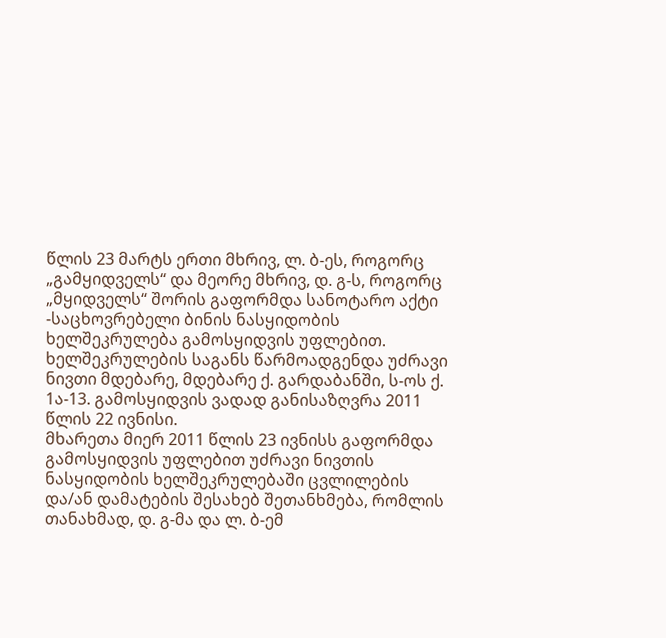წლის 23 მარტს ერთი მხრივ, ლ. ბ-ეს, როგორც „გამყიდველს“ და მეორე მხრივ, დ. გ-ს, როგორც „მყიდველს“ შორის გაფორმდა სანოტარო აქტი -საცხოვრებელი ბინის ნასყიდობის ხელშეკრულება გამოსყიდვის უფლებით. ხელშეკრულების საგანს წარმოადგენდა უძრავი ნივთი მდებარე, მდებარე ქ. გარდაბანში, ს-ოს ქ. 1ა-13. გამოსყიდვის ვადად განისაზღვრა 2011 წლის 22 ივნისი.
მხარეთა მიერ 2011 წლის 23 ივნისს გაფორმდა გამოსყიდვის უფლებით უძრავი ნივთის ნასყიდობის ხელშეკრულებაში ცვლილების და/ან დამატების შესახებ შეთანხმება, რომლის თანახმად, დ. გ-მა და ლ. ბ-ემ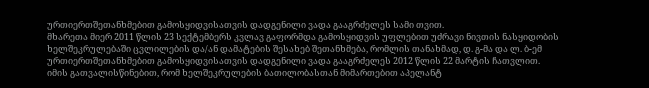ურთიერთშეთანხმებით გამოსყიდვისათვის დადგენილი ვადა გააგრძელეს სამი თვით.
მხარეთა მიერ 2011 წლის 23 სექტემბერს კვლავ გაფორმდა გამოსყიდვის უფლებით უძრავი ნივთის ნასყიდობის ხელშეკრულებაში ცვლილების და/ან დამატების შესახებ შეთანხმება, რომლის თანახმად, დ. გ-მა და ლ. ბ-ემ ურთიერთშეთანხმებით გამოსყიდვისათვის დადგენილი ვადა გააგრძელეს 2012 წლის 22 მარტის ჩათვლით.
იმის გათვალისწინებით, რომ ხელშეკრულების ბათილობასთან მიმართებით აპელანტ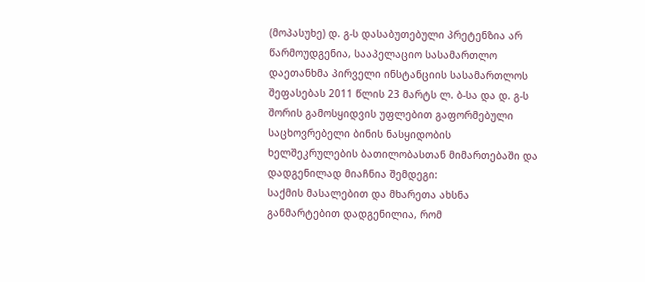(მოპასუხე) დ. გ-ს დასაბუთებული პრეტენზია არ წარმოუდგენია, სააპელაციო სასამართლო დაეთანხმა პირველი ინსტანციის სასამართლოს შეფასებას 2011 წლის 23 მარტს ლ. ბ-სა და დ. გ-ს შორის გამოსყიდვის უფლებით გაფორმებული საცხოვრებელი ბინის ნასყიდობის ხელშეკრულების ბათილობასთან მიმართებაში და დადგენილად მიაჩნია შემდეგი:
საქმის მასალებით და მხარეთა ახსნა განმარტებით დადგენილია, რომ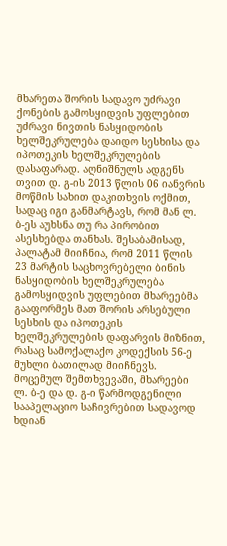მხარეთა შორის სადავო უძრავი ქონების გამოსყიდვის უფლებით უძრავი ნივთის ნასყიდობის ხელშეკრულება დაიდო სესხისა და იპოთეკის ხელშეკრულების დასაფარად. აღნიშნულს ადგენს თვით დ. გ-ის 2013 წლის 06 იანვრის მოწმის სახით დაკითხვის ოქმით, სადაც იგი განმარტავს, რომ მან ლ. ბ-ეს აუხსნა თუ რა პირობით ასესხებდა თანხას. შესაბამისად, პალატამ მიიჩნია, რომ 2011 წლის 23 მარტის საცხოვრებელი ბინის ნასყიდობის ხელშეკრულება გამოსყიდვის უფლებით მხარეებმა გააფორმეს მათ შორის არსებული სესხის და იპოთეკის ხელშეკრულების დაფარვის მიზნით, რასაც სამოქალაქო კოდექსის 56-ე მუხლი ბათილად მიიჩნევს.
მოცემულ შემთხვევაში, მხარეები ლ. ბ-ე და დ. გ-ი წარმოდგენილი სააპელაციო საჩივრებით სადავოდ ხდიან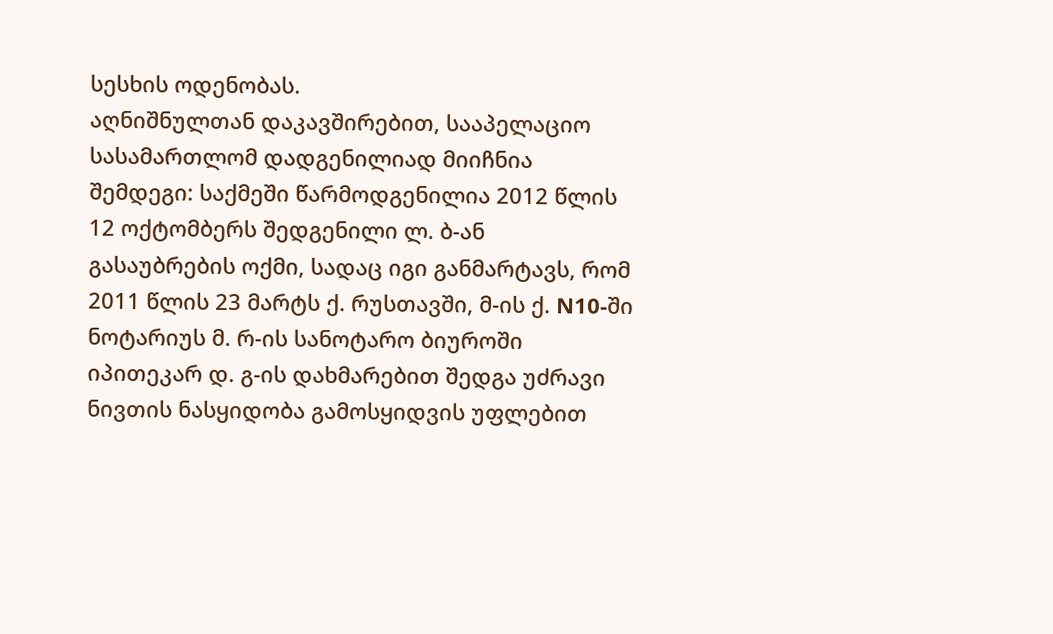სესხის ოდენობას.
აღნიშნულთან დაკავშირებით, სააპელაციო სასამართლომ დადგენილიად მიიჩნია შემდეგი: საქმეში წარმოდგენილია 2012 წლის 12 ოქტომბერს შედგენილი ლ. ბ-ან გასაუბრების ოქმი, სადაც იგი განმარტავს, რომ 2011 წლის 23 მარტს ქ. რუსთავში, მ-ის ქ. N10-ში ნოტარიუს მ. რ-ის სანოტარო ბიუროში იპითეკარ დ. გ-ის დახმარებით შედგა უძრავი ნივთის ნასყიდობა გამოსყიდვის უფლებით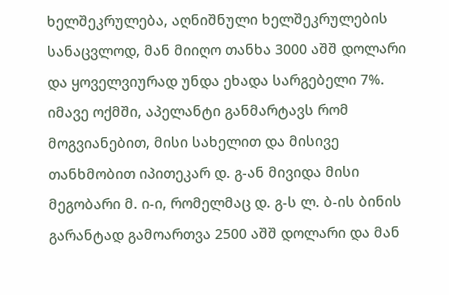ხელშეკრულება, აღნიშნული ხელშეკრულების სანაცვლოდ, მან მიიღო თანხა 3000 აშშ დოლარი და ყოველვიურად უნდა ეხადა სარგებელი 7%. იმავე ოქმში, აპელანტი განმარტავს რომ მოგვიანებით, მისი სახელით და მისივე თანხმობით იპითეკარ დ. გ-ან მივიდა მისი მეგობარი მ. ი-ი, რომელმაც დ. გ-ს ლ. ბ-ის ბინის გარანტად გამოართვა 2500 აშშ დოლარი და მან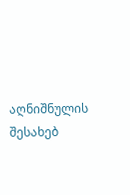აღნიშნულის შესახებ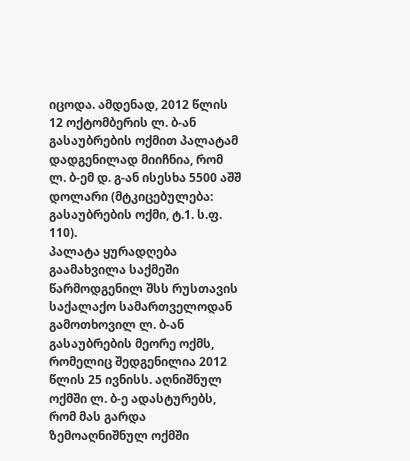იცოდა. ამდენად, 2012 წლის 12 ოქტომბერის ლ. ბ-ან გასაუბრების ოქმით პალატამ დადგენილად მიიჩნია, რომ ლ. ბ-ემ დ. გ-ან ისესხა 5500 აშშ დოლარი (მტკიცებულება: გასაუბრების ოქმი, ტ.1. ს.ფ. 110).
პალატა ყურადღება გაამახვილა საქმეში წარმოდგენილ შსს რუსთავის საქალაქო სამართველოდან გამოთხოვილ ლ. ბ-ან გასაუბრების მეორე ოქმს, რომელიც შედგენილია 2012 წლის 25 ივნისს. აღნიშნულ ოქმში ლ. ბ-ე ადასტურებს, რომ მას გარდა ზემოაღნიშნულ ოქმში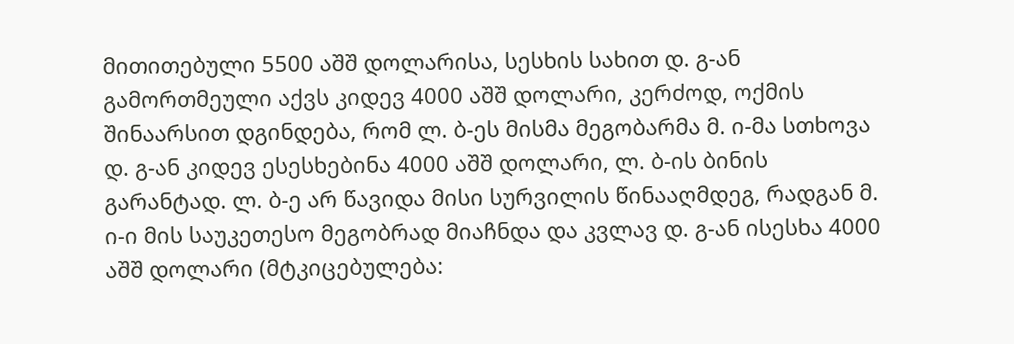მითითებული 5500 აშშ დოლარისა, სესხის სახით დ. გ-ან გამორთმეული აქვს კიდევ 4000 აშშ დოლარი, კერძოდ, ოქმის შინაარსით დგინდება, რომ ლ. ბ-ეს მისმა მეგობარმა მ. ი-მა სთხოვა დ. გ-ან კიდევ ესესხებინა 4000 აშშ დოლარი, ლ. ბ-ის ბინის გარანტად. ლ. ბ-ე არ წავიდა მისი სურვილის წინააღმდეგ, რადგან მ. ი-ი მის საუკეთესო მეგობრად მიაჩნდა და კვლავ დ. გ-ან ისესხა 4000 აშშ დოლარი (მტკიცებულება: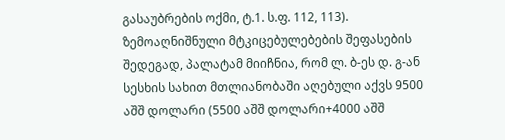გასაუბრების ოქმი, ტ.1. ს.ფ. 112, 113).
ზემოაღნიშნული მტკიცებულებების შეფასების შედეგად, პალატამ მიიჩნია, რომ ლ. ბ-ეს დ. გ-ან სესხის სახით მთლიანობაში აღებული აქვს 9500 აშშ დოლარი (5500 აშშ დოლარი+4000 აშშ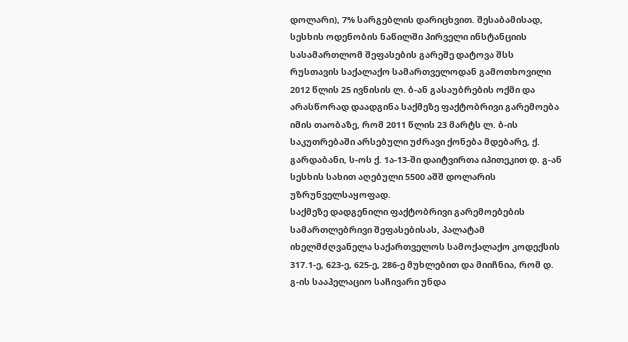დოლარი), 7% სარგებლის დარიცხვით. შესაბამისად, სესხის ოდენობის ნაწილში პირველი ინსტანციის სასამართლომ შეფასების გარეშე დატოვა შსს რუსთავის საქალაქო სამართველოდან გამოთხოვილი 2012 წლის 25 ივნისის ლ. ბ-ან გასაუბრების ოქმი და არასწორად დაადგინა საქმეზე ფაქტობრივი გარემოება იმის თაობაზე, რომ 2011 წლის 23 მარტს ლ. ბ-ის საკუთრებაში არსებული უძრავი ქონება მდებარე, ქ. გარდაბანი, ს-ოს ქ. 1ა-13-ში დაიტვირთა იპითეკით დ. გ-ან სესხის სახით აღებული 5500 აშშ დოლარის უზრუნველსაყოფად.
საქმეზე დადგენილი ფაქტობრივი გარემოებების სამართლებრივი შეფასებისას, პალატამ იხელმძღვანელა საქართველოს სამოქალაქო კოდექსის 317.1-ე, 623-ე, 625-ე, 286-ე მუხლებით და მიიჩნია, რომ დ. გ-ის სააპელაციო საჩივარი უნდა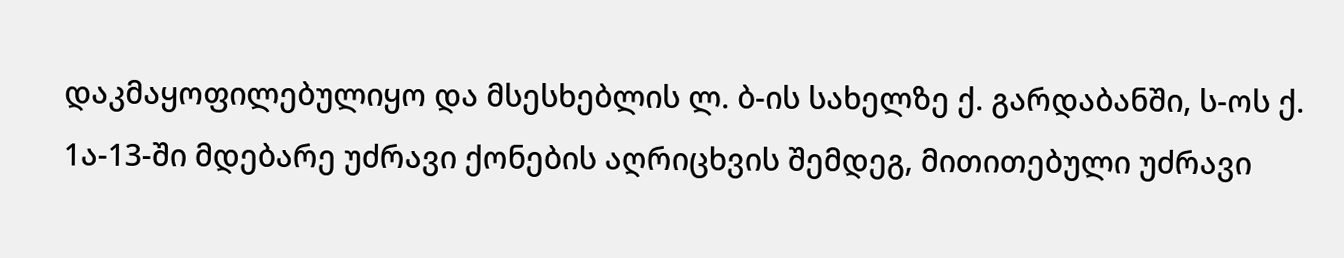დაკმაყოფილებულიყო და მსესხებლის ლ. ბ-ის სახელზე ქ. გარდაბანში, ს-ოს ქ. 1ა-13-ში მდებარე უძრავი ქონების აღრიცხვის შემდეგ, მითითებული უძრავი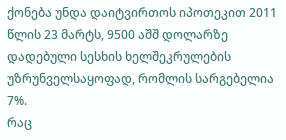ქონება უნდა დაიტვირთოს იპოთეკით 2011 წლის 23 მარტს, 9500 აშშ დოლარზე დადებული სესხის ხელშეკრულების უზრუნველსაყოფად, რომლის სარგებელია 7%.
რაც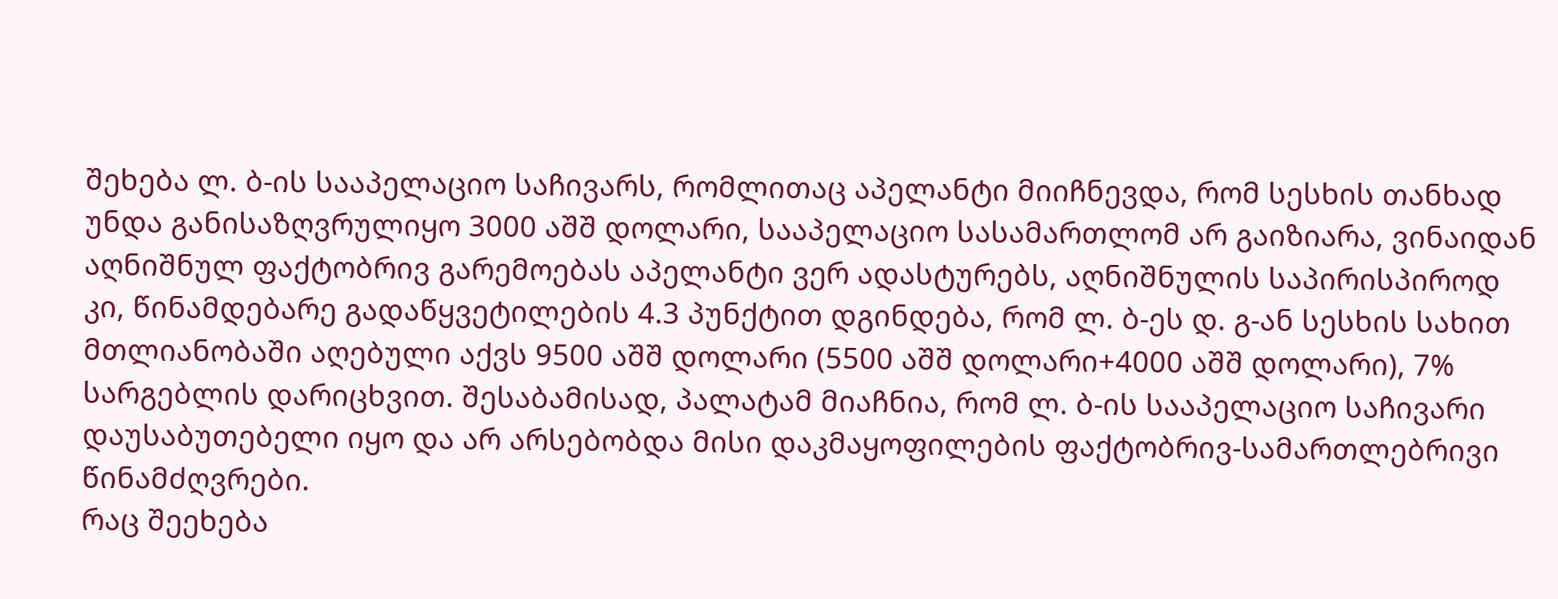შეხება ლ. ბ-ის სააპელაციო საჩივარს, რომლითაც აპელანტი მიიჩნევდა, რომ სესხის თანხად უნდა განისაზღვრულიყო 3000 აშშ დოლარი, სააპელაციო სასამართლომ არ გაიზიარა, ვინაიდან აღნიშნულ ფაქტობრივ გარემოებას აპელანტი ვერ ადასტურებს, აღნიშნულის საპირისპიროდ კი, წინამდებარე გადაწყვეტილების 4.3 პუნქტით დგინდება, რომ ლ. ბ-ეს დ. გ-ან სესხის სახით მთლიანობაში აღებული აქვს 9500 აშშ დოლარი (5500 აშშ დოლარი+4000 აშშ დოლარი), 7% სარგებლის დარიცხვით. შესაბამისად, პალატამ მიაჩნია, რომ ლ. ბ-ის სააპელაციო საჩივარი დაუსაბუთებელი იყო და არ არსებობდა მისი დაკმაყოფილების ფაქტობრივ-სამართლებრივი წინამძღვრები.
რაც შეეხება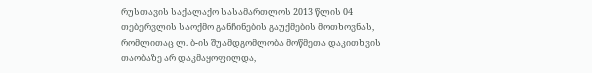რუსთავის საქალაქო სასამართლოს 2013 წლის 04 თებერვლის საოქმო განჩინების გაუქმების მოთხოვნას, რომლითაც ლ. ბ-ის შუამდგომლობა მოწმეთა დაკითხვის თაობაზე არ დაკმაყოფილდა,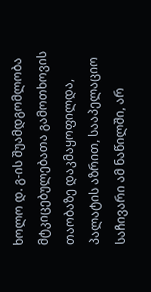ხოლო დ. გ-ის შუამდგომლობა მტკიცებულებათა გამოთხოვის თაობაზე დაკმაყოფილდა, პალატის აზრით, სააპელაციო საჩივარი ამ ნაწილში, არ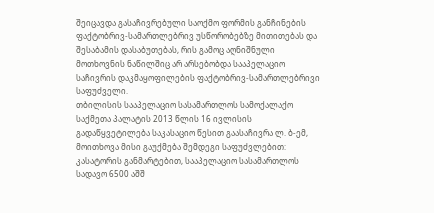შეიცავდა გასაჩივრებული საოქმო ფორმის განჩინების ფაქტობრივ-სამართლებრივ უსწორობებზე მითითებას და შესაბამის დასაბუთებას, რის გამოც აღნიშნული მოთხოვნის ნაწილშიც არ არსებობდა სააპელაციო საჩივრის დაკმაყოფილების ფაქტობრივ-სამართლებრივი საფუძველი.
თბილისის სააპელაციო სასამართლოს სამოქალაქო საქმეთა პალატის 2013 წლის 16 ივლისის გადაწყვეტილება საკასაციო წესით გაასაჩივრა ლ. ბ-ემ, მოითხოვა მისი გაუქმება შემდეგი საფუძვლებით: კასატორის განმარტებით, სააპელაციო სასამართლოს სადავო 6500 აშშ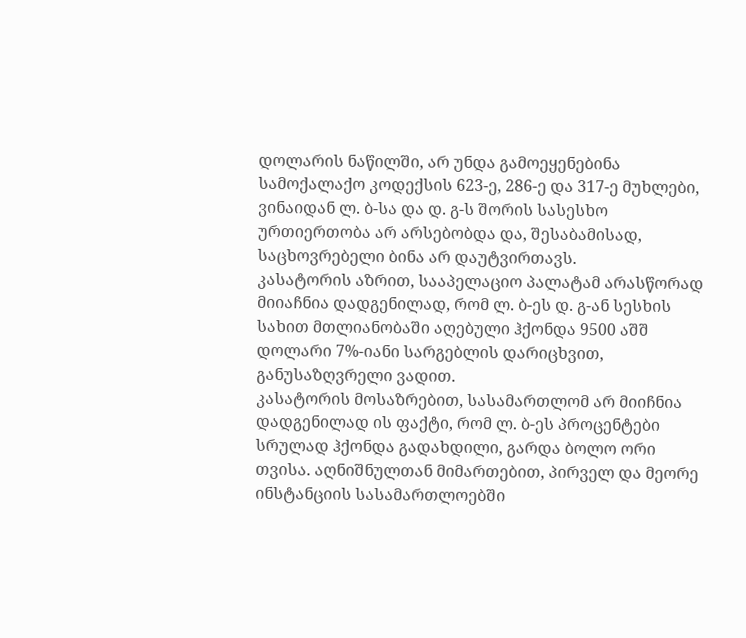დოლარის ნაწილში, არ უნდა გამოეყენებინა სამოქალაქო კოდექსის 623-ე, 286-ე და 317-ე მუხლები, ვინაიდან ლ. ბ-სა და დ. გ-ს შორის სასესხო ურთიერთობა არ არსებობდა და, შესაბამისად, საცხოვრებელი ბინა არ დაუტვირთავს.
კასატორის აზრით, სააპელაციო პალატამ არასწორად მიიაჩნია დადგენილად, რომ ლ. ბ-ეს დ. გ-ან სესხის სახით მთლიანობაში აღებული ჰქონდა 9500 აშშ დოლარი 7%-იანი სარგებლის დარიცხვით, განუსაზღვრელი ვადით.
კასატორის მოსაზრებით, სასამართლომ არ მიიჩნია დადგენილად ის ფაქტი, რომ ლ. ბ-ეს პროცენტები სრულად ჰქონდა გადახდილი, გარდა ბოლო ორი თვისა. აღნიშნულთან მიმართებით, პირველ და მეორე ინსტანციის სასამართლოებში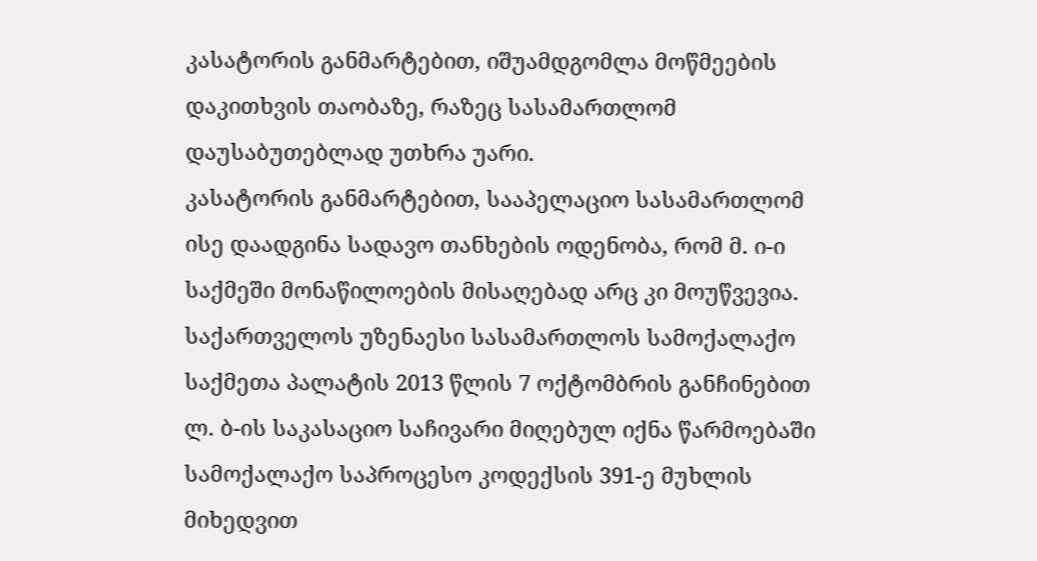კასატორის განმარტებით, იშუამდგომლა მოწმეების დაკითხვის თაობაზე, რაზეც სასამართლომ დაუსაბუთებლად უთხრა უარი.
კასატორის განმარტებით, სააპელაციო სასამართლომ ისე დაადგინა სადავო თანხების ოდენობა, რომ მ. ი-ი საქმეში მონაწილოების მისაღებად არც კი მოუწვევია.
საქართველოს უზენაესი სასამართლოს სამოქალაქო საქმეთა პალატის 2013 წლის 7 ოქტომბრის განჩინებით ლ. ბ-ის საკასაციო საჩივარი მიღებულ იქნა წარმოებაში სამოქალაქო საპროცესო კოდექსის 391-ე მუხლის მიხედვით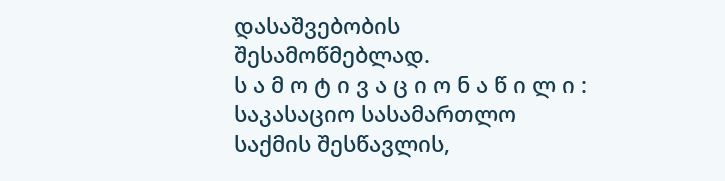დასაშვებობის შესამოწმებლად.
ს ა მ ო ტ ი ვ ა ც ი ო ნ ა წ ი ლ ი :
საკასაციო სასამართლო საქმის შესწავლის,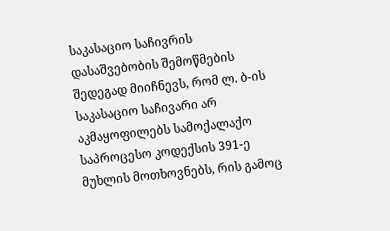საკასაციო საჩივრის დასაშვებობის შემოწმების შედეგად მიიჩნევს, რომ ლ. ბ-ის საკასაციო საჩივარი არ აკმაყოფილებს სამოქალაქო საპროცესო კოდექსის 391-ე მუხლის მოთხოვნებს, რის გამოც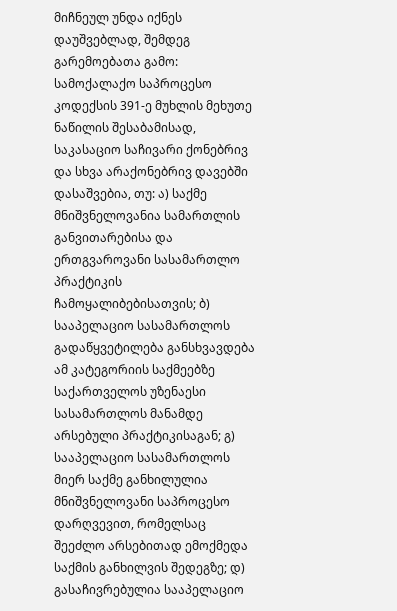მიჩნეულ უნდა იქნეს დაუშვებლად, შემდეგ გარემოებათა გამო:
სამოქალაქო საპროცესო კოდექსის 391-ე მუხლის მეხუთე ნაწილის შესაბამისად, საკასაციო საჩივარი ქონებრივ და სხვა არაქონებრივ დავებში დასაშვებია, თუ: ა) საქმე მნიშვნელოვანია სამართლის განვითარებისა და ერთგვაროვანი სასამართლო პრაქტიკის ჩამოყალიბებისათვის; ბ) სააპელაციო სასამართლოს გადაწყვეტილება განსხვავდება ამ კატეგორიის საქმეებზე საქართველოს უზენაესი სასამართლოს მანამდე არსებული პრაქტიკისაგან; გ) სააპელაციო სასამართლოს მიერ საქმე განხილულია მნიშვნელოვანი საპროცესო დარღვევით, რომელსაც შეეძლო არსებითად ემოქმედა საქმის განხილვის შედეგზე; დ) გასაჩივრებულია სააპელაციო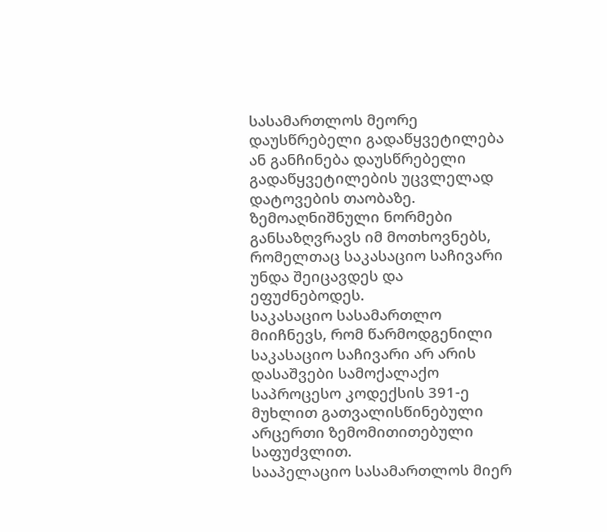სასამართლოს მეორე დაუსწრებელი გადაწყვეტილება ან განჩინება დაუსწრებელი გადაწყვეტილების უცვლელად დატოვების თაობაზე. ზემოაღნიშნული ნორმები განსაზღვრავს იმ მოთხოვნებს, რომელთაც საკასაციო საჩივარი უნდა შეიცავდეს და ეფუძნებოდეს.
საკასაციო სასამართლო მიიჩნევს, რომ წარმოდგენილი საკასაციო საჩივარი არ არის დასაშვები სამოქალაქო საპროცესო კოდექსის 391-ე მუხლით გათვალისწინებული არცერთი ზემომითითებული საფუძვლით.
სააპელაციო სასამართლოს მიერ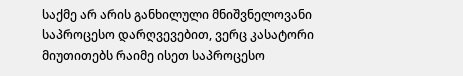საქმე არ არის განხილული მნიშვნელოვანი საპროცესო დარღვევებით, ვერც კასატორი მიუთითებს რაიმე ისეთ საპროცესო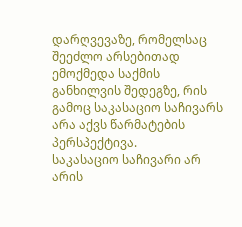დარღვევაზე, რომელსაც შეეძლო არსებითად ემოქმედა საქმის განხილვის შედეგზე, რის გამოც საკასაციო საჩივარს არა აქვს წარმატების პერსპექტივა.
საკასაციო საჩივარი არ არის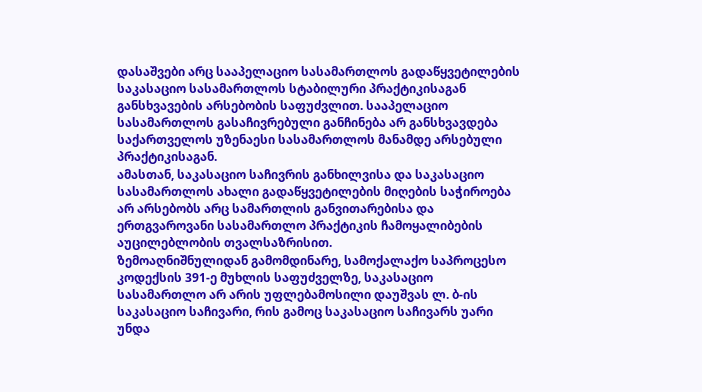დასაშვები არც სააპელაციო სასამართლოს გადაწყვეტილების საკასაციო სასამართლოს სტაბილური პრაქტიკისაგან განსხვავების არსებობის საფუძვლით. სააპელაციო სასამართლოს გასაჩივრებული განჩინება არ განსხვავდება საქართველოს უზენაესი სასამართლოს მანამდე არსებული პრაქტიკისაგან.
ამასთან, საკასაციო საჩივრის განხილვისა და საკასაციო სასამართლოს ახალი გადაწყვეტილების მიღების საჭიროება არ არსებობს არც სამართლის განვითარებისა და ერთგვაროვანი სასამართლო პრაქტიკის ჩამოყალიბების აუცილებლობის თვალსაზრისით.
ზემოაღნიშნულიდან გამომდინარე, სამოქალაქო საპროცესო კოდექსის 391-ე მუხლის საფუძველზე, საკასაციო სასამართლო არ არის უფლებამოსილი დაუშვას ლ. ბ-ის საკასაციო საჩივარი, რის გამოც საკასაციო საჩივარს უარი უნდა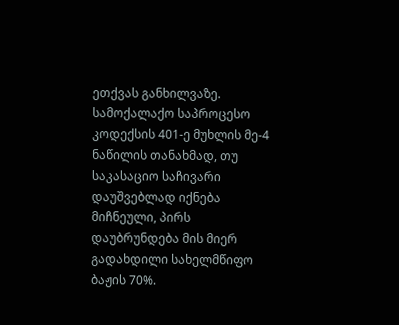ეთქვას განხილვაზე.
სამოქალაქო საპროცესო კოდექსის 401-ე მუხლის მე-4 ნაწილის თანახმად, თუ საკასაციო საჩივარი დაუშვებლად იქნება მიჩნეული, პირს დაუბრუნდება მის მიერ გადახდილი სახელმწიფო ბაჟის 70%.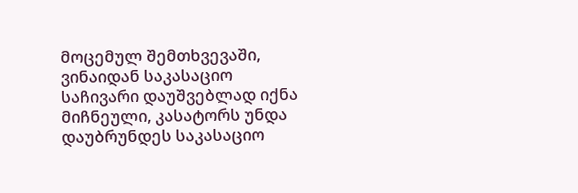მოცემულ შემთხვევაში, ვინაიდან საკასაციო საჩივარი დაუშვებლად იქნა მიჩნეული, კასატორს უნდა დაუბრუნდეს საკასაციო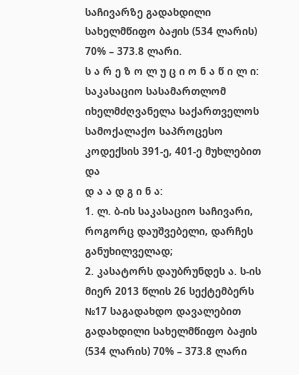საჩივარზე გადახდილი სახელმწიფო ბაჟის (534 ლარის) 70% – 373.8 ლარი.
ს ა რ ე ზ ო ლ უ ც ი ო ნ ა წ ი ლ ი:
საკასაციო სასამართლომ იხელმძღვანელა საქართველოს სამოქალაქო საპროცესო კოდექსის 391-ე, 401-ე მუხლებით და
დ ა ა დ გ ი ნ ა:
1. ლ. ბ-ის საკასაციო საჩივარი, როგორც დაუშვებელი, დარჩეს განუხილველად;
2. კასატორს დაუბრუნდეს ა. ს-ის მიერ 2013 წლის 26 სექტემბერს №17 საგადახდო დავალებით გადახდილი სახელმწიფო ბაჟის (534 ლარის) 70% – 373.8 ლარი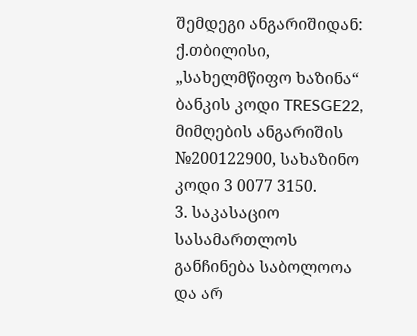შემდეგი ანგარიშიდან: ქ.თბილისი, „სახელმწიფო ხაზინა“ ბანკის კოდი TRESGE22, მიმღების ანგარიშის №200122900, სახაზინო კოდი 3 0077 3150.
3. საკასაციო სასამართლოს განჩინება საბოლოოა და არ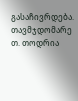გასაჩივრდება.
თავმჯდომარე თ. თოდრია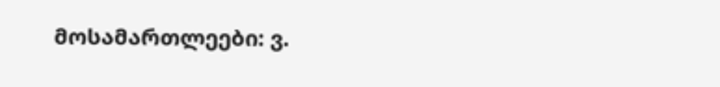მოსამართლეები: ვ.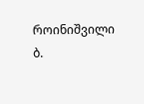როინიშვილი
ბ.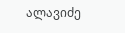ალავიძე